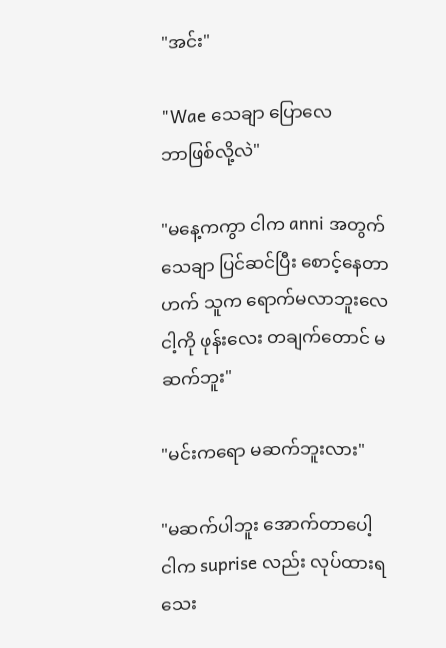"အင်း"

"Wae သေချာ ပြောလေ
ဘာဖြစ်လို့လဲ"

"မနေ့ကကွာ ငါက anni အတွက်
သေချာ ပြင်ဆင်ပြီး စောင့်နေတာ
ဟက် သူက ရောက်မလာဘူးလေ
ငါ့ကို ဖုန်းလေး တချက်တောင် မဆက်ဘူး"

"မင်းကရော မဆက်ဘူးလား"

"မဆက်ပါဘူး အောက်တာပေါ့
ငါက suprise လည်း လုပ်ထားရသေး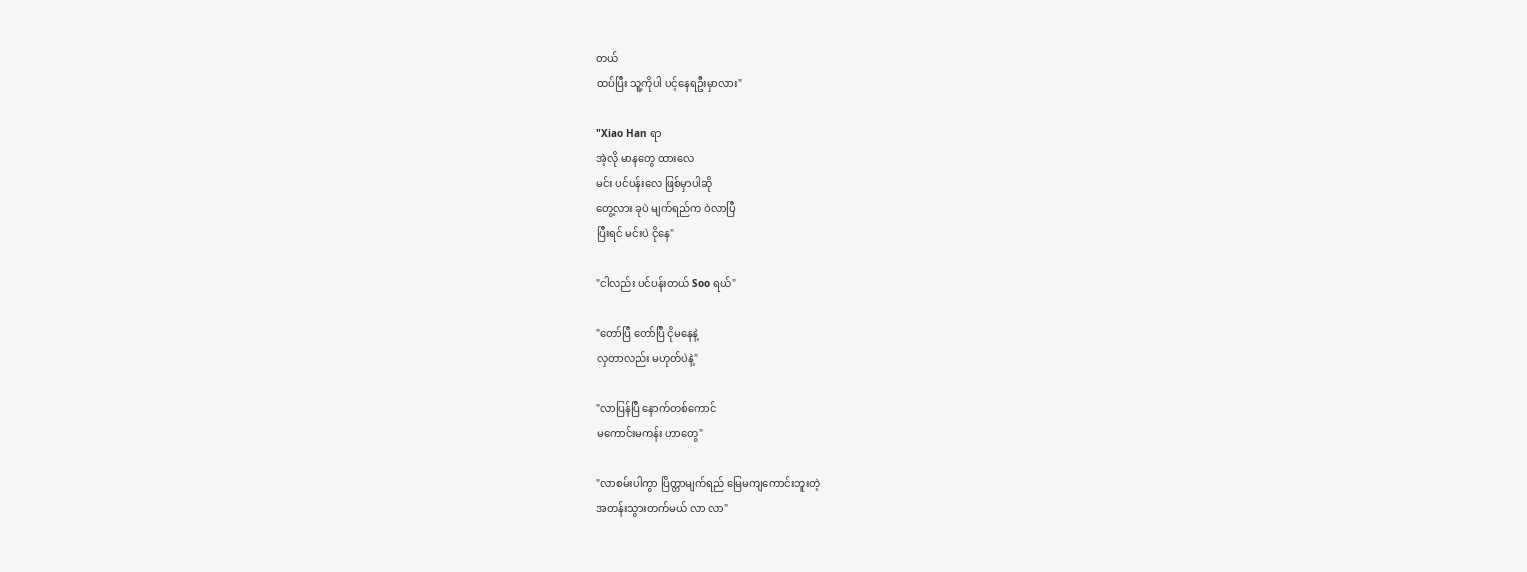တယ်
ထပ်ပြီး သူ့ကိုပါ ပင့်နေရဦးမှာလား"

"Xiao Han ရာ
အဲ့လို မာနတွေ ထားလေ
မင်း ပင်ပန်းလေ ဖြစ်မှာပါဆို
တွေ့လား ခုပဲ မျက်ရည်က ဝဲလာပြီ
ပြီးရင် မင်းပဲ ငိုနေ"

"ငါလည်း ပင်ပန်းတယ် Soo ရယ်"

"တော်ပြီ တော်ပြီ ငိုမနေနဲ့
လှတာလည်း မဟုတ်ပဲနဲ့"

"လာပြန်ပြီ နောက်တစ်ကောင်
မကောင်းမကန်း ဟာတွေ"

"လာစမ်းပါကွာ ပြိတ္တာမျက်ရည် မြေမကျကောင်းဘူးတဲ့
အတန်းသွားတက်မယ် လာ လာ"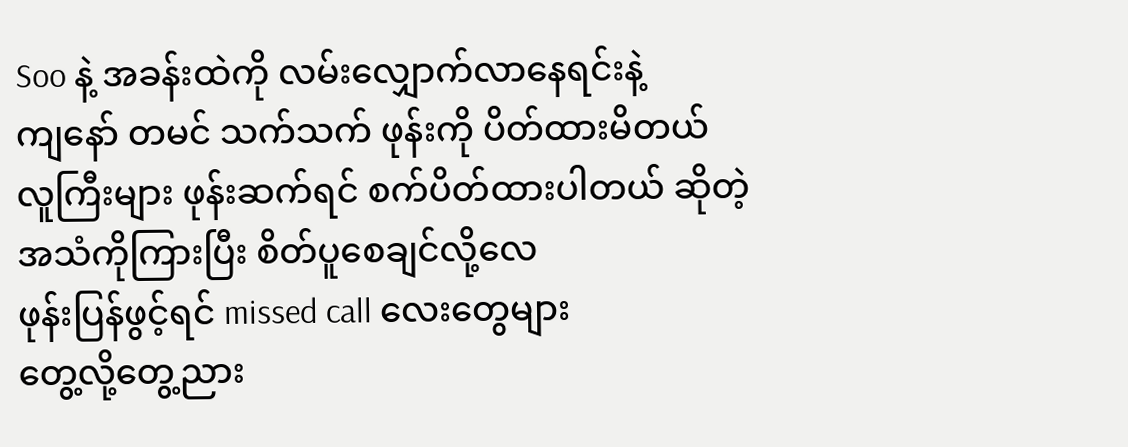Soo နဲ့ အခန်းထဲကို လမ်းလျှောက်လာနေရင်းနဲ့
ကျနော် တမင် သက်သက် ဖုန်းကို ပိတ်ထားမိတယ်
လူကြီးများ ဖုန်းဆက်ရင် စက်ပိတ်ထားပါတယ် ဆိုတဲ့
အသံကိုကြားပြီး စိတ်ပူစေချင်လို့လေ
ဖုန်းပြန်ဖွင့်ရင် missed call လေးတွေများ
တွေ့လို့တွေ့ညား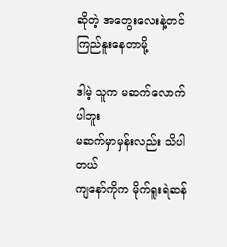ဆိုတဲ့ အတွေးလေးနဲ့တင် ကြည်နူးနေတာမို့

ဒါမဲ့ သူက မဆက်လောက်ပါဘူး
မဆက်မှာမှန်းလည်း သိပါတယ်
ကျနော်ကိုက မိုက်ရူးရဲဆန်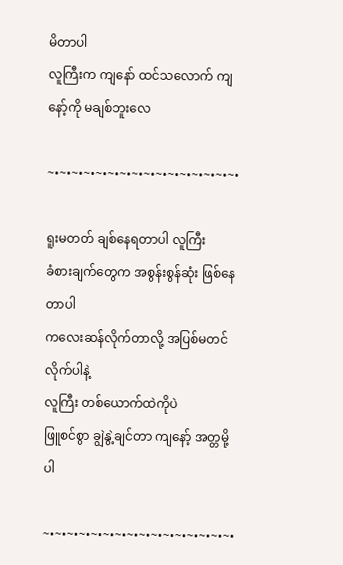မိတာပါ
လူကြီးက ကျနော် ထင်သလောက် ကျနော့်ကို မချစ်ဘူးလေ

~•~•~•~•~•~•~•~•~•~•~•~•~•~•~•~•

ရူးမတတ် ချစ်နေရတာပါ လူကြီး
ခံစားချက်တွေက အစွန်းစွန်ဆုံး ဖြစ်နေတာပါ
ကလေးဆန်လိုက်တာလို့ အပြစ်မတင်လိုက်ပါနဲ့
လူကြီး တစ်ယောက်ထဲကိုပဲ
ဖြူစင်စွာ ချွဲနွဲ့ချင်တာ ကျနော့် အတ္တမို့ပါ

~•~•~•~•~•~•~•~•~•~•~•~•~•~•~•~•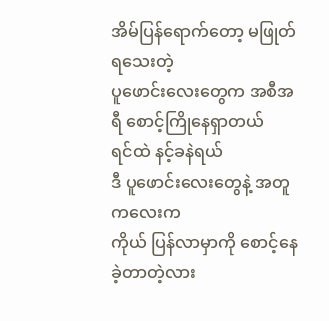အိမ်ပြန်ရောက်တော့ မဖြုတ်ရသေးတဲ့
ပူဖောင်းလေးတွေက အစီအရီ စောင့်ကြိုနေရှာတယ်
ရင်ထဲ နင့်ခနဲရယ်
ဒီ ပူဖောင်းလေးတွေနဲ့ အတူ ကလေးက
ကိုယ် ပြန်လာမှာကို စောင့်နေခဲ့တာတဲ့လား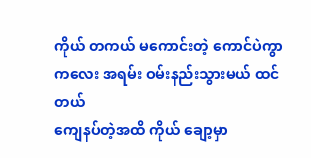ကိုယ် တကယ် မကောင်းတဲ့ ကောင်ပဲကွာ
ကလေး အရမ်း ဝမ်းနည်းသွားမယ် ထင်တယ်
ကျေနပ်တဲ့အထိ ကိုယ် ချော့မှာ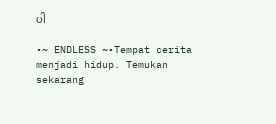ပါ

•~ ENDLESS ~•Tempat cerita menjadi hidup. Temukan sekarang